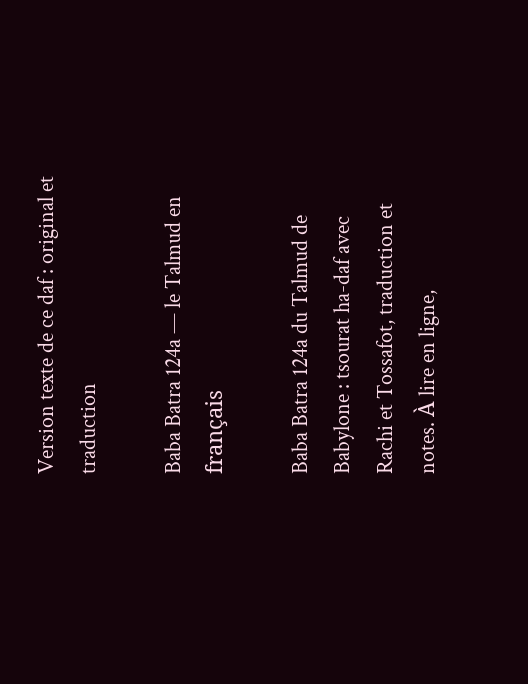Version texte de ce daf : original et traduction

Baba Batra 124a — le Talmud en français

Baba Batra 124a du Talmud de Babylone : tsourat ha-daf avec Rachi et Tossafot, traduction et notes. À lire en ligne,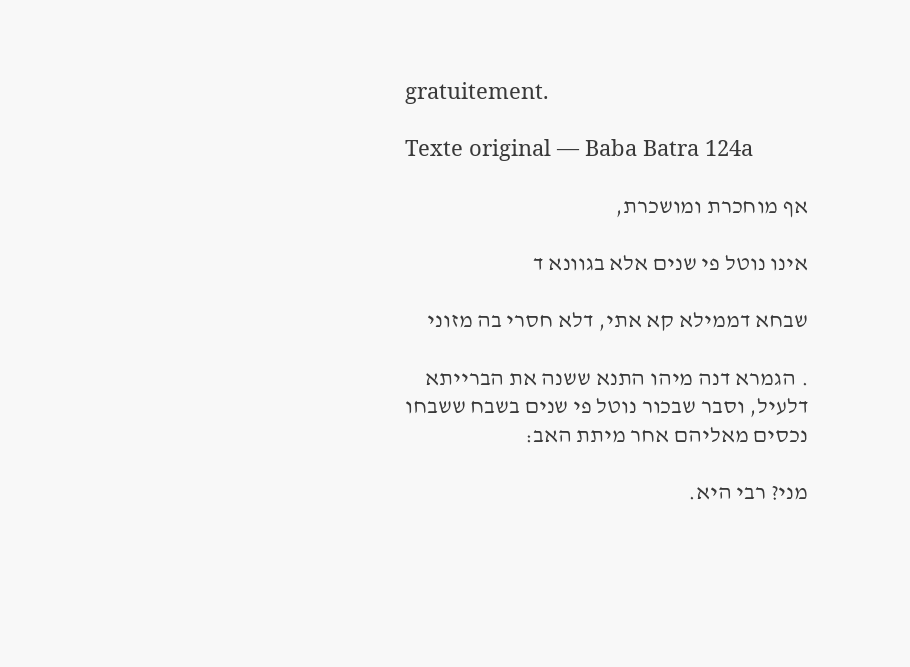gratuitement.

Texte original — Baba Batra 124a

אף מוחכרת ומושכרת,

אינו נוטל פי שנים אלא בגוונא ד

שבחא דממילא קא אתי, דלא חסרי בה מזוני

. הגמרא דנה מיהו התנא ששנה את הברייתא דלעיל, וסבר שבכור נוטל פי שנים בשבח ששבחו נכסים מאליהם אחר מיתת האב:

מני? רבי היא.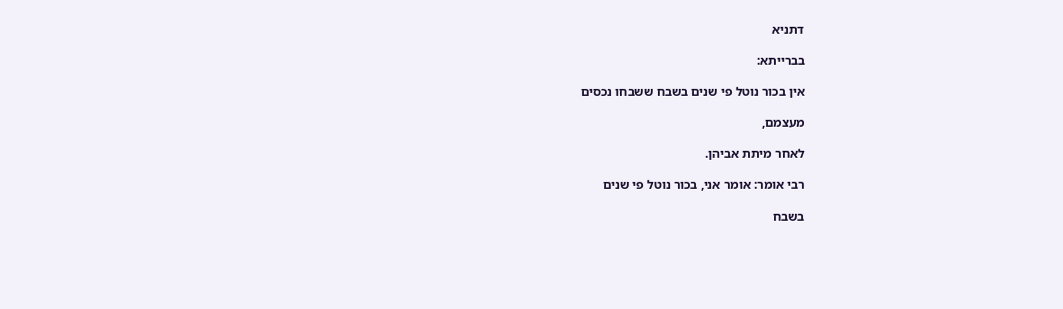דתניא

בברייתא:

אין בכור נוטל פי שנים בשבח ששבחו נכסים

מעצמם,

לאחר מיתת אביהן.

רבי אומר: אומר אני, בכור נוטל פי שנים

בשבח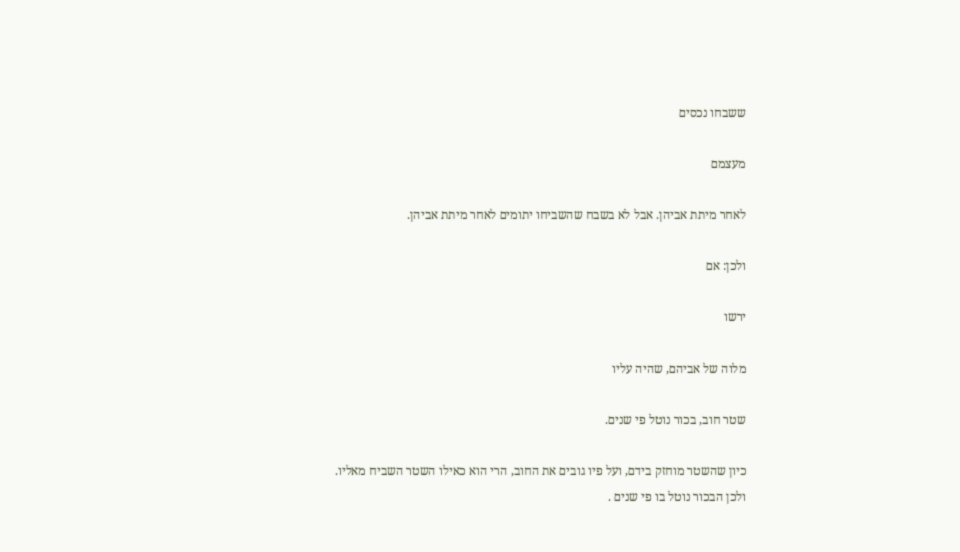ששבחו נכסים

מעצמם

לאחר מיתת אביהן. אבל לא בשבח שהשביחו יתומים לאחר מיתת אביהן.

ולכן: אם

ירשו

מלוה של אביהם, שהיה עליו

שטר חוב, בכור נוטל פי שנים.

כיון שהשטר מוחזק בידם, ועל פיו גובים את החוב, הרי הוא כאילו השטר השביח מאליו. ולכן הבכור נוטל בו פי שנים .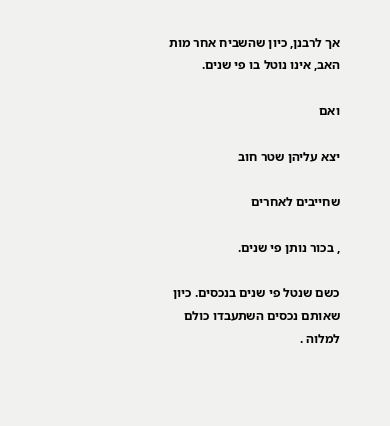אך לרבנן, כיון שהשביח אחר מות האב, אינו נוטל בו פי שנים.

ואם

יצא עליהן שטר חוב

שחייבים לאחרים

, בכור נותן פי שנים.

כשם שנטל פי שנים בנכסים. כיון שאותם נכסים השתעבדו כולם למלוה .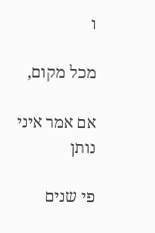ו

מכל מקום,

אם אמר איני נותן

פי שנים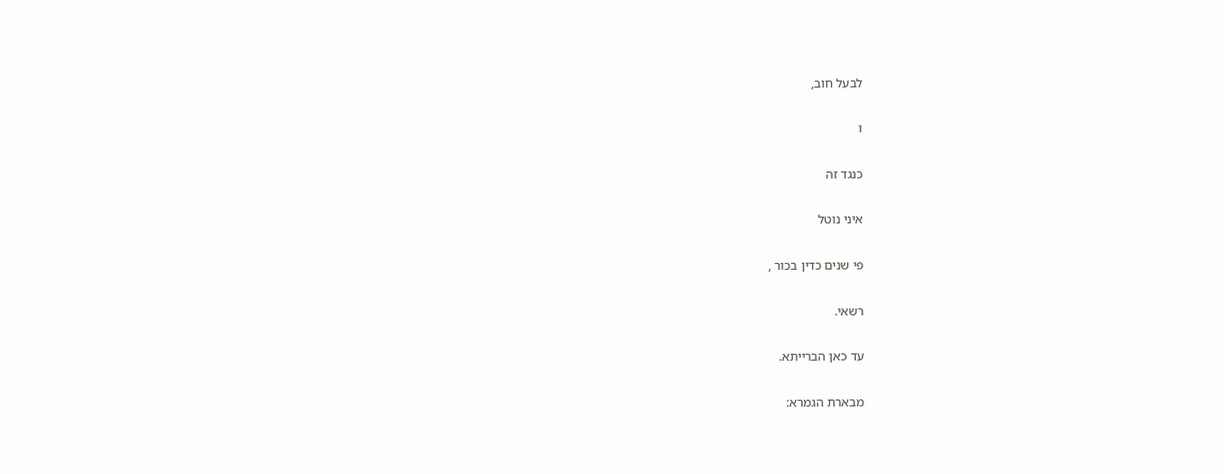לבעל חוב,

ו

כנגד זה

איני נוטל

פי שנים כדין בכור ,

רשאי.

עד כאן הברייתא.

מבארת הגמרא: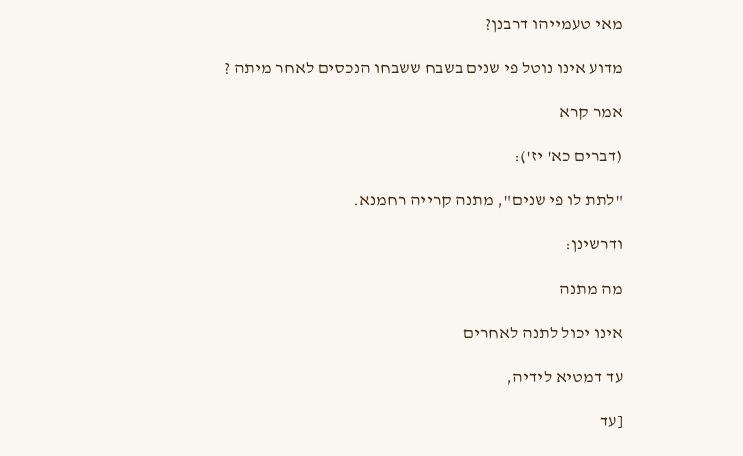מאי טעמייהו דרבנן?

מדוע אינו נוטל פי שנים בשבח ששבחו הנכסים לאחר מיתה ?

אמר קרא

(דברים כא' יז'):

"לתת לו פי שנים", מתנה קרייה רחמנא.

ודרשינן:

מה מתנה

אינו יכול לתנה לאחרים

עד דמטיא לידיה,

[עד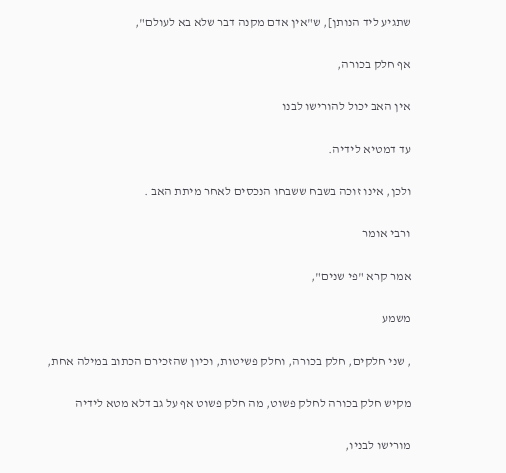שתגיע ליד הנותן], ש"אין אדם מקנה דבר שלא בא לעולם",

אף חלק בכורה,

אין האב יכול להורישו לבנו

עד דמטיא לידיה.

ולכן, אינו זוכה בשבח ששבחו הנכסים לאחר מיתת האב .

ורבי אומר

אמר קרא "פי שנים",

משמע

, שני חלקים, חלק בכורה, וחלק פשיטות, וכיון שהזכירם הכתוב במילה אחת,

מקיש חלק בכורה לחלק פשוט, מה חלק פשוט אף על גב דלא מטא לידיה

מורישו לבניו,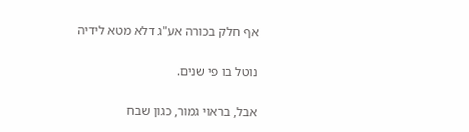אף חלק בכורה אע"ג דלא מטא לידיה

נוטל בו פי שנים.

אבל, בראוי גמור, כגון שבח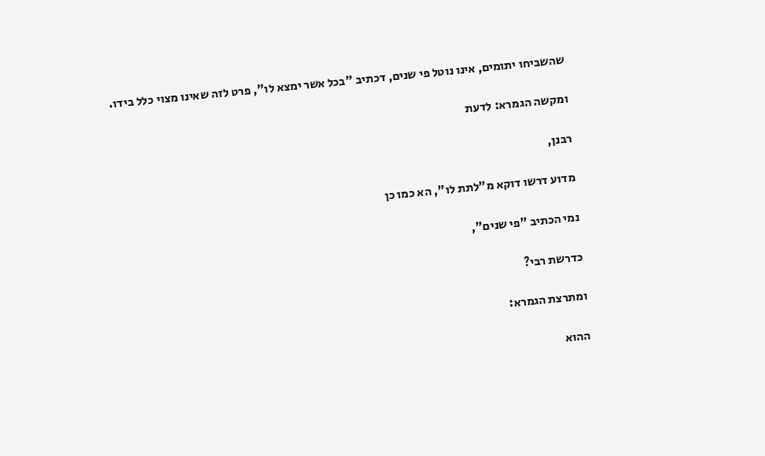שהשביחו יתומים, אינו נוטל פי שנים, דכתיב "בכל אשר ימצא לו", פרט לזה שאינו מצוי כלל בידו.

ומקשה הגמרא: לדעת

רבנן,

מדוע דרשו דוקא מ"לתת לו", הא כמו כן

נמי הכתיב "פי שנים",

כדרשת רבי?

ומתרצת הגמרא:

ההוא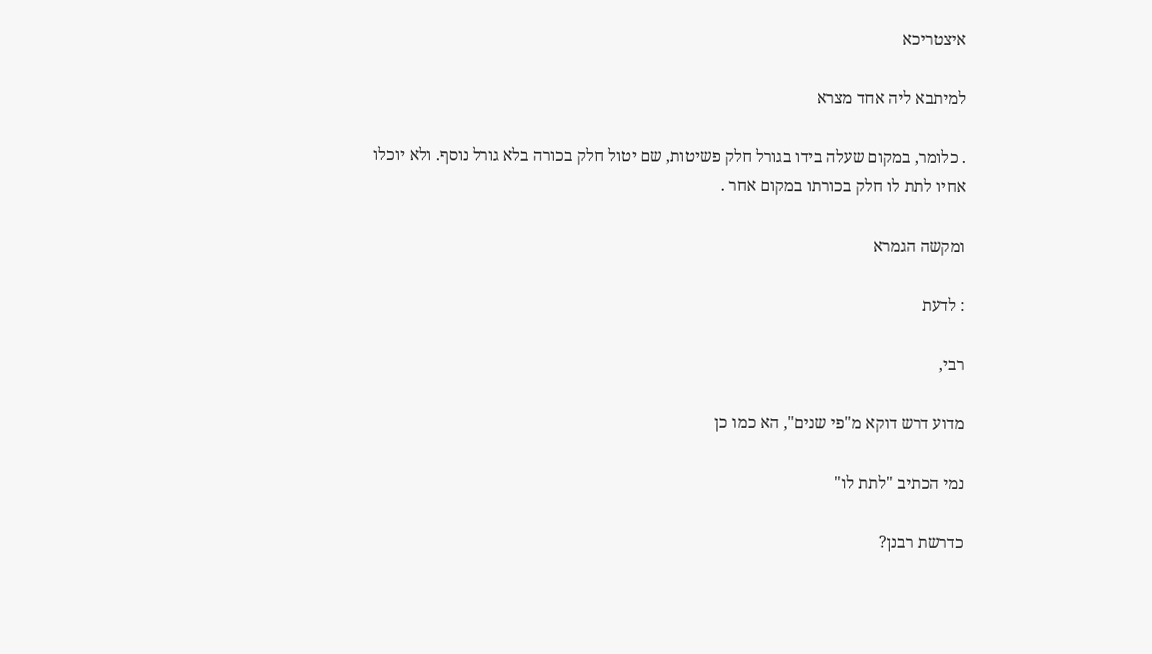איצטריכא

למיתבא ליה אחד מצרא

. כלומר, במקום שעלה בידו בגורל חלק פשיטות, שם יטול חלק בכורה בלא גורל נוסף. ולא יוכלו אחיו לתת לו חלק בכורתו במקום אחר .

ומקשה הגמרא

: לדעת

רבי,

מדוע דרש דוקא מ"פי שנים", הא כמו כן

נמי הכתיב "לתת לו"

כדרשת רבנן?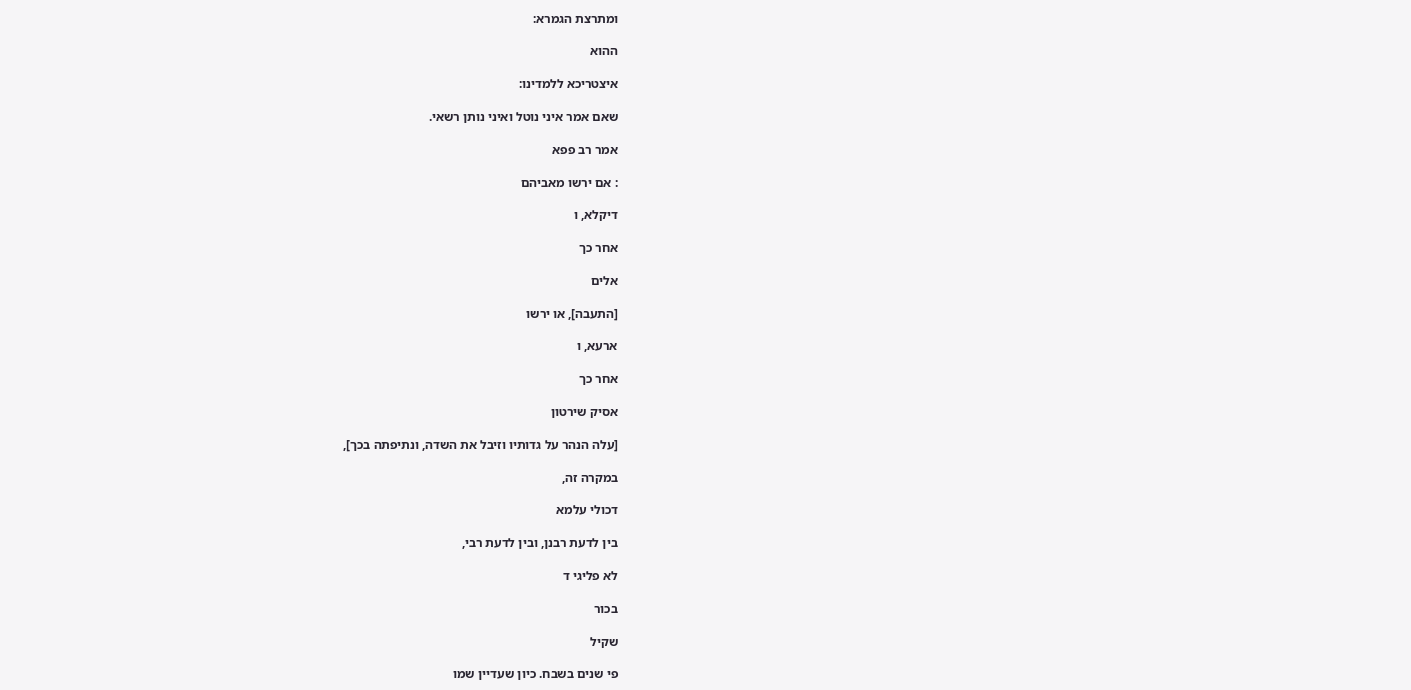ומתרצת הגמרא:

ההוא

איצטריכא ללמדינו:

שאם אמר איני נוטל ואיני נותן רשאי.

אמר רב פפא

: אם ירשו מאביהם

דיקלא, ו

אחר כך

אלים

[התעבה], או ירשו

ארעא, ו

אחר כך

אסיק שירטון

[עלה הנהר על גדותיו וזיבל את השדה, ונתיפתה בכך],

במקרה זה,

דכולי עלמא

בין לדעת רבנן, ובין לדעת רבי,

לא פליגי ד

בכור

שקיל

פי שנים בשבח. כיון שעדיין שמו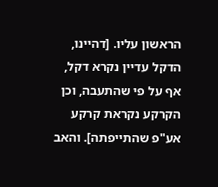הראשון עליו. [דהיינו, הדקל עדיין נקרא דקל, אף על פי שהתעבה, וכן הקרקע נקראת קרקע אע"פ שהתייפתה]. והאב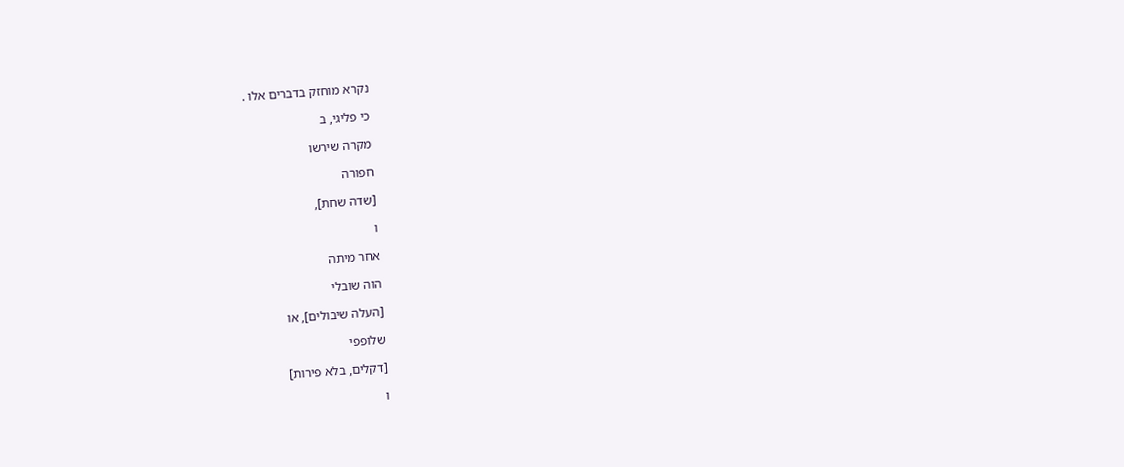נקרא מוחזק בדברים אלו .

כי פליגי, ב

מקרה שירשו

חפורה

[שדה שחת],

ו

אחר מיתה

הוה שובלי

[העלה שיבולים], או

שלופפי

[דקלים, בלא פירות]

ו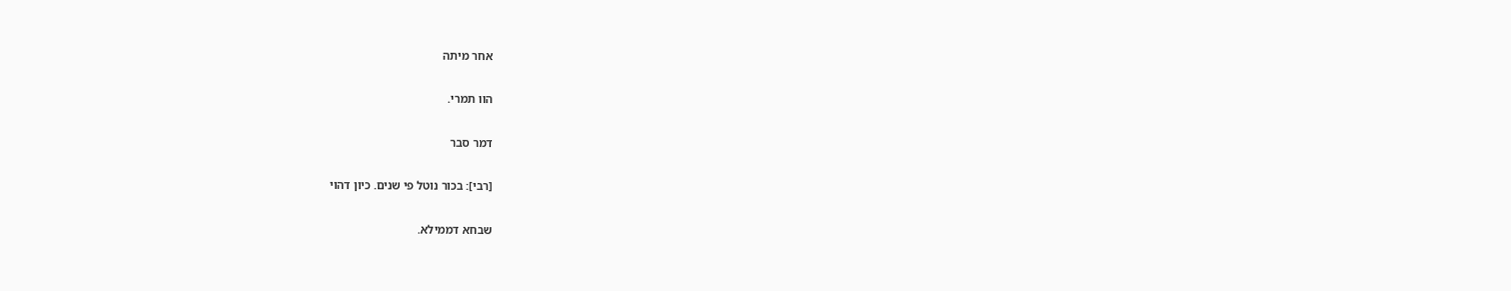אחר מיתה

הוו תמרי.

דמר סבר

[רבי]: בכור נוטל פי שנים. כיון דהוי

שבחא דממילא.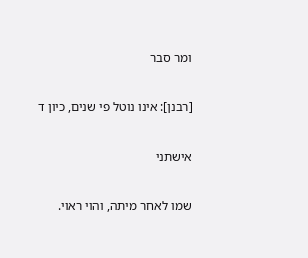ומר סבר

[רבנן]: אינו נוטל פי שנים, כיון ד

אישתני

שמו לאחר מיתה, והוי ראוי.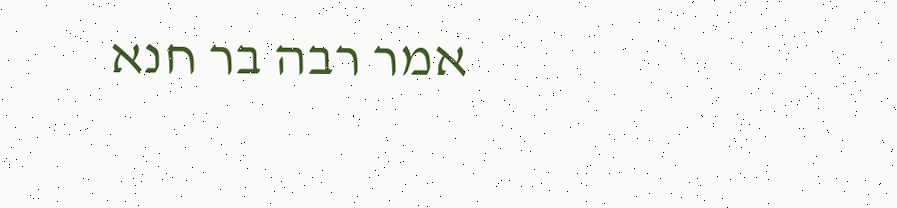אמר רבה בר חנא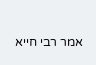אמר רבי חייא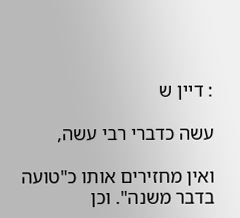: דיין ש

עשה כדברי רבי עשה,

ואין מחזירים אותו כ"טועה בדבר משנה". וכן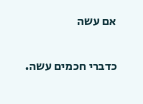אם עשה

כדברי חכמים עשה.